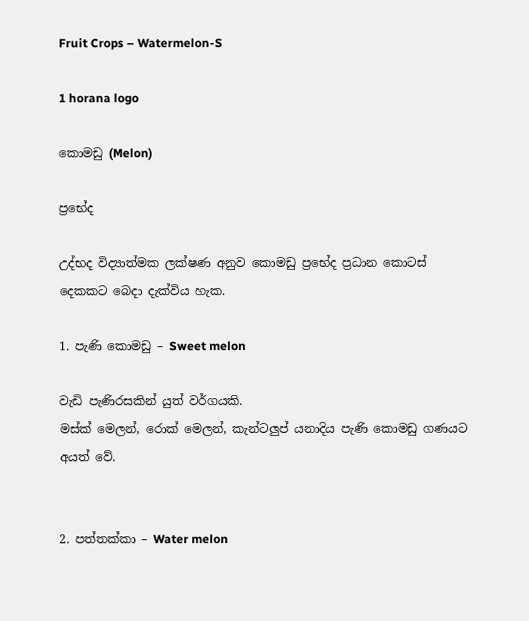Fruit Crops – Watermelon-S

1 horana logo

කොමඩු (Melon)

ප්‍රභේද

උද්භද විද්‍යාත්මක ලක්ෂණ අනුව කොමඩු ප්‍රභේද ප්‍රධාන කොටස් දෙකකට බෙදා දැක්විය හැක.

1. පැණි කොමඩු – Sweet melon

වැඩි පැණිරසකින් යුත් වර්ගයකි.
මස්ක් මෙලන්, රොක් මෙලන්, කැන්ටලුප් යනාදිය පැණි කොමඩු ගණයට අයත් වේ.


2. පත්තක්කා – Water melon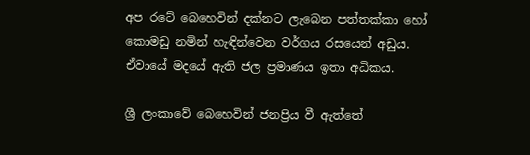අප රටේ බෙහෙවින් දක්නට ලැබෙන පත්තක්කා හෝ කොමඩු නමින් හැඳින්වෙන වර්ගය රසයෙන් අඩුය. ඒවායේ මදයේ ඇති ජල ප්‍රමාණය ඉතා අධිකය.

ශ්‍රී ලංකාවේ බෙහෙවින් ජනප්‍රිය වී ඇත්තේ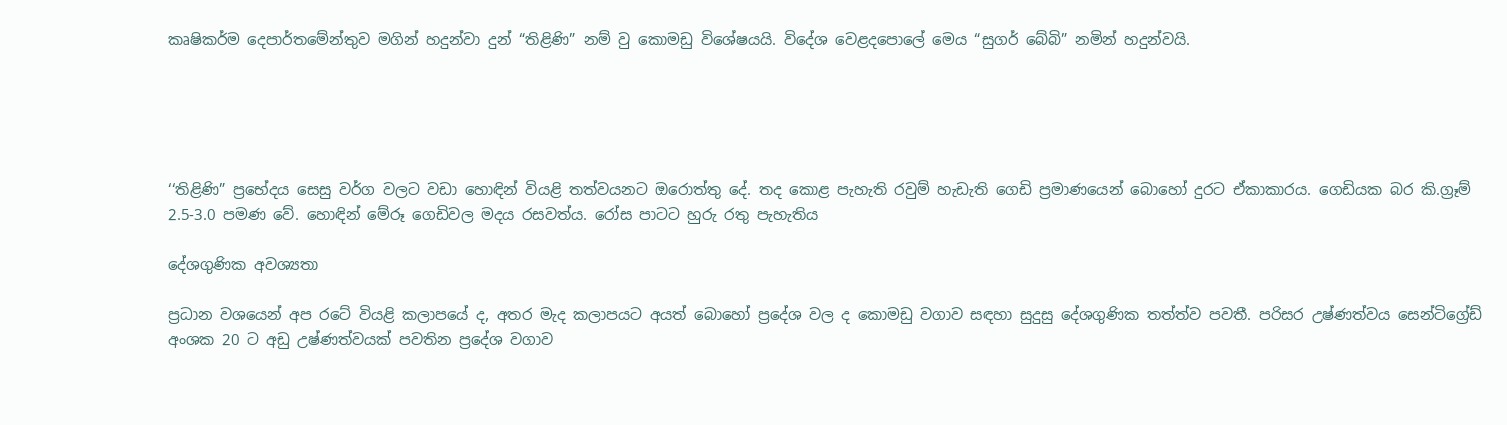කෘෂිකර්ම දෙපාර්තමේන්තුව මගින් හදුන්වා දුන් “තිළිණි” නම් වු කොමඩු විශේෂයයි. විදේශ වෙළදපොලේ මෙය “සුගර් බේබි” නමින් හදුන්වයි.





‘‘තිළිණි” ප්‍රභේදය සෙසු වර්ග වලට වඩා හොඳින් වියළි තත්වයනට ඔරොත්තු දේ. තද කොළ පැහැති රවුම් හැඩැති ගෙඩි ප්‍රමාණයෙන් බොහෝ දුරට ඒකාකාරය. ගෙඩියක බර කි.ග්‍රෑම් 2.5-3.0 පමණ වේ. හොඳින් මේරූ ගෙඩිවල මදය රසවත්ය. රෝස පාටට හුරු රතු පැහැතිය

දේශගුණික අවශ්‍යතා

ප්‍රධාන වශයෙන් අප රටේ වියළි කලාපයේ ද, අතර මැද කලාපයට අයත් බොහෝ ප්‍රදේශ වල ද කොමඩු වගාව සඳහා සුදුසු දේශගුණික තත්ත්ව පවතී. පරිසර උෂ්ණත්වය සෙන්ටිග්‍රේඩ් අංශක 20 ට අඩු උෂ්ණත්වයක් පවතින ප්‍රදේශ වගාව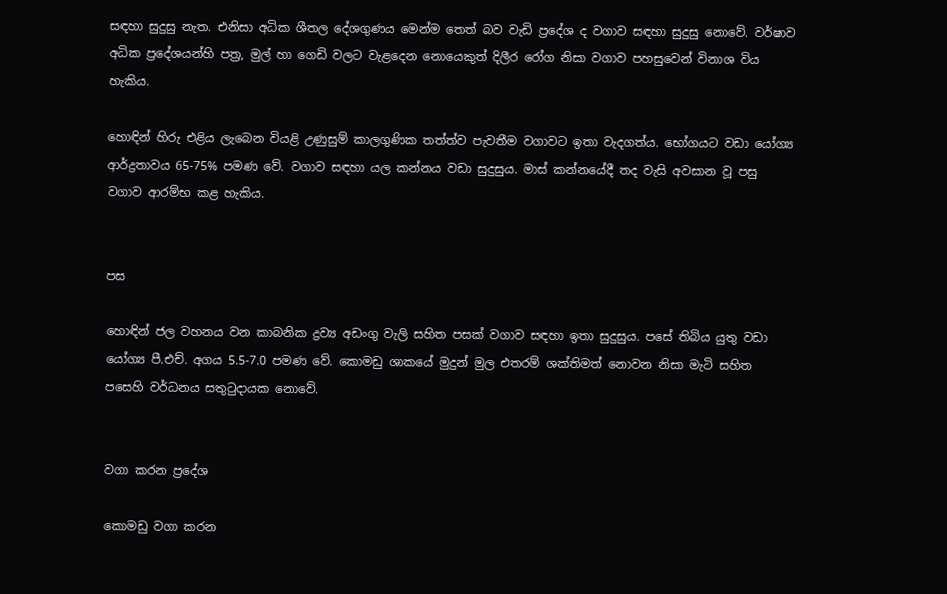සඳහා සුදුසු නැත. එනිසා අධික ශීතල දේශගුණය මෙන්ම තෙත් බව වැඩි ප්‍රදේශ ද වගාව සඳහා සුදුසු නොවේ. වර්ෂාව අධික ප්‍රදේශයන්හි පත්‍ර, මුල් හා ගෙඩි වලට වැළදෙන නොයෙකුත් දිලීර රෝග නිසා වගාව පහසුවෙන් විනාශ විය හැකිය.

හොඳින් හිරු එළිය ලැබෙන වියළි උණුසුම් කාලගුණික තත්ත්ව පැවතීම වගාවට ඉතා වැදගත්ය. භෝගයට වඩා යෝග්‍ය ආර්ද්‍රතාවය 65-75% පමණ වේ. වගාව සඳහා යල කන්නය වඩා සුදුසුය. මාස් කන්නයේදී තද වැසි අවසාන වූ පසු වගාව ආරම්භ කළ හැකිය.


පස

හොඳින් ජල වහනය වන කාබනික ද්‍රව්‍ය අඩංගු වැලි සහිත පසක් වගාව සඳහා ඉතා සුදුසුය. පසේ තිබිය යුතු වඩා යෝග්‍ය පී.එච්. අගය 5.5-7.0 පමණ වේ. කොමඩු ශාකයේ මුදුන් මුල එතරම් ශක්තිමත් නොවන නිසා මැටි සහිත පසෙහි වර්ධනය සතුටුදායක නොවේ.


වගා කරන ප්‍රදේශ

කොමඩු වගා කරන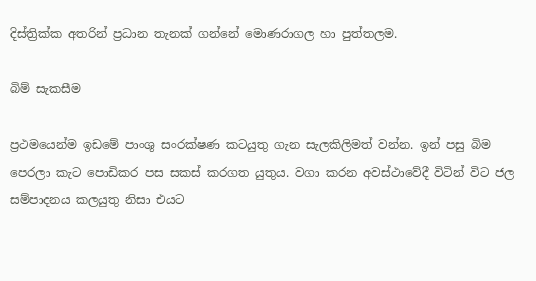දිස්ත්‍රික්ක අතරින් ප්‍රධාන තැනක් ගන්නේ මොණරාගල හා පුත්තලම.

බිම් සැකසීම

ප්‍රථමයෙන්ම ඉඩමේ පාංශු සංරක්ෂණ කටයුතු ගැන සැලකිලිමත් වන්න. ඉන් පසු බිම පෙරලා කැට පොඩිකර පස සකස් කරගත යුතුය. වගා කරන අවස්ථාවේදී විටින් විට ජල සම්පාදනය කලයුතු නිසා එයට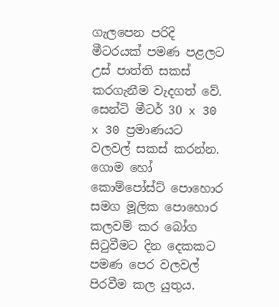ගැලපෙන පරිදි මීටරයක් පමණ පළලට උස් පාත්ති සකස් කරගැනීම වැදගත් වේ. සෙන්ටි මීටර් 30 x 30 x 30 ප්‍රමාණයට වලවල් සකස් කරන්න. ගොම හෝ කොම්පෝස්ට් පොහොර සමග මූලික පොහොර කලවම් කර බෝග සිටුවීමට දින දෙකකට පමණ පෙර වලවල් පිරවීම කල යුතුය.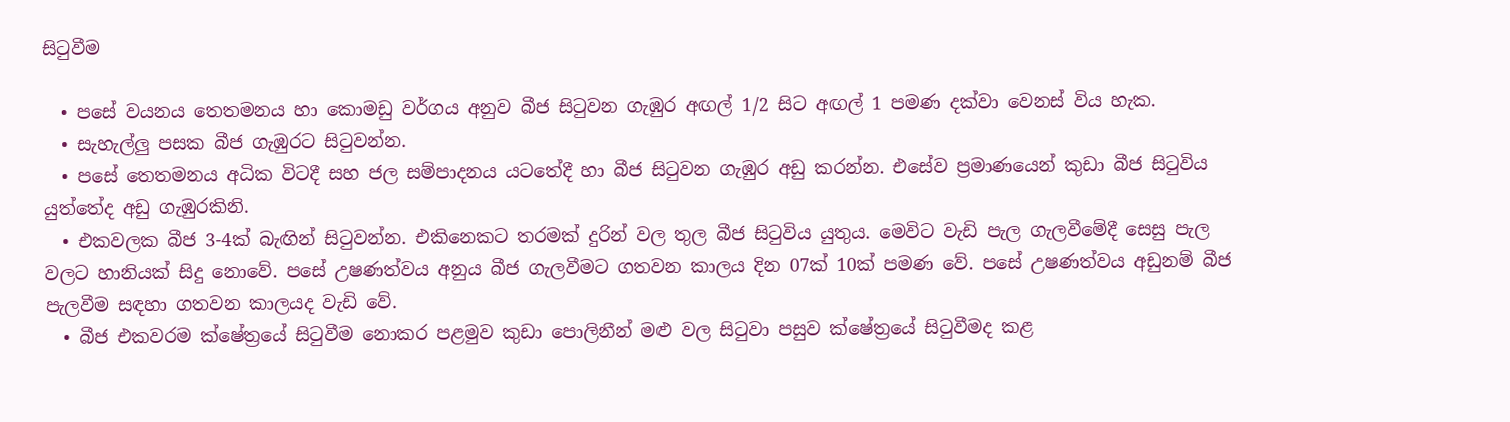සිටුවීම

  • පසේ වයනය තෙතමනය හා කොමඩු වර්ගය අනුව බීජ සිටුවන ගැඹුර අඟල් 1/2 සිට අඟල් 1 පමණ දක්වා වෙනස් විය හැක.
  • සැහැල්ලු පසක බීජ ගැඹුරට සිටුවන්න.
  • පසේ තෙතමනය අධික විටදී සහ ජල සම්පාදනය යටතේදී හා බීජ සිටුවන ගැඹුර අඩු කරන්න. එසේව ප්‍රමාණයෙන් කුඩා බීජ සිටුවිය යුත්තේද අඩු ගැඹුරකිනි.
  • එකවලක බීජ 3-4ක් බැඟින් සිටුවන්න. එකිනෙකට තරමක් දුරින් වල තුල බීජ සිටුවිය යුතුය. මෙවිට වැඩි පැල ගැලවීමේදී සෙසු පැල වලට හානියක් සිදු නොවේ. පසේ උෂණත්වය අනුය බීජ ගැලවීමට ගතවන කාලය දින 07ක් 10ක් පමණ වේ. පසේ උෂණත්වය අඩුනම් බීජ පැලවීම සඳහා ගතවන කාලයද වැඩි වේ.
  • බීජ එකවරම ක්ෂේත්‍රයේ සිටුවීම නොකර පළමුව කුඩා පොලිනීන් මළු වල සිටුවා පසුව ක්ෂේත්‍රයේ සිටුවීමද කළ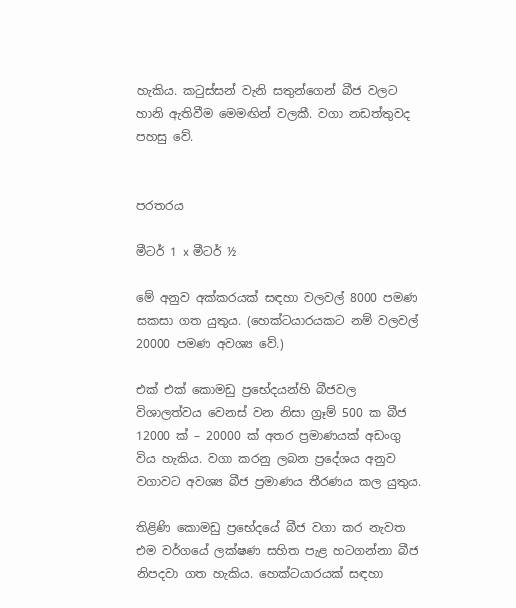හැකිය. කටුස්සන් වැනි සතුන්ගෙන් බීජ වලට හානි ඇතිවීම මෙමඟින් වලකී. වගා නඩත්තුවද පහසු වේ.


පරතරය

මීටර් 1 x මීටර් ½

මේ අනුව අක්කරයක් සඳහා වලවල් 8000 පමණ සකසා ගත යුතුය. (හෙක්ටයාරයකට නම් වලවල් 20000 පමණ අවශ්‍ය වේ.)

එක් එක් කොමඩු ප්‍රභේදයන්හි බීජවල විශාලත්වය වෙනස් වන නිසා ග්‍රෑම් 500 ක බීජ 12000 ක් – 20000 ක් අතර ප්‍රමාණයක් අඩංගු විය හැකිය. වගා කරනු ලබන ප්‍රදේශය අනුව වගාවට අවශ්‍ය බීජ ප්‍රමාණය තීරණය කල යුතුය.

තිළිණි කොමඩු ප්‍රභේදයේ බීජ වගා කර නැවත එම වර්ගයේ ලක්ෂණ සහිත පැළ හටගන්නා බීජ නිපදවා ගත හැකිය. හෙක්ටයාරයක් සඳහා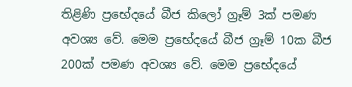තිළිණි ප්‍රභේදයේ බීජ කිලෝ ග්‍රෑම් 3ක් පමණ අවශ්‍ය වේ. මෙම ප්‍රභේදයේ බීජ ග්‍රෑම් 10ක බීජ 200ක් පමණ අවශ්‍ය වේ. මෙම ප්‍රභේදයේ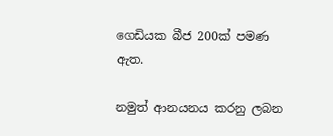ගෙඩියක බීජ 200ක් පමණ ඇත.

නමුත් ආනයනය කරනු ලබන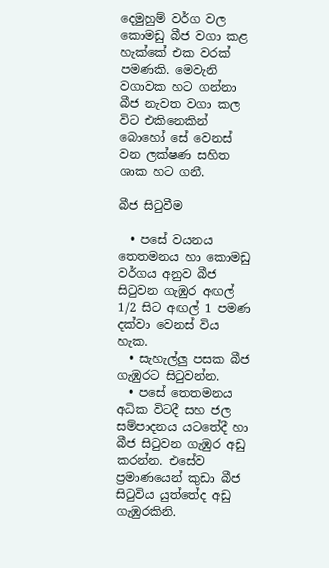දෙමුහුම් වර්ග වල කොමඩු බීජ වගා කළ හැක්කේ එක වරක් පමණකි. මෙවැනි වගාවක හට ගන්නා බීජ නැවත වගා කල විට එකිනෙකින් බොහෝ සේ වෙනස් වන ලක්ෂණ සහිත ශාක හට ගනී.

බීජ සිටුවීම

  • පසේ වයනය තෙතමනය හා කොමඩු වර්ගය අනුව බීජ සිටුවන ගැඹුර අඟල් 1/2 සිට අඟල් 1 පමණ දක්වා වෙනස් විය හැක.
  • සැහැල්ලු පසක බීජ ගැඹුරට සිටුවන්න.
  • පසේ තෙතමනය අධික විටදී සහ ජල සම්පාදනය යටතේදී හා බීජ සිටුවන ගැඹුර අඩු කරන්න. එසේව ප්‍රමාණයෙන් කුඩා බීජ සිටුවිය යුත්තේද අඩු ගැඹුරකිනි.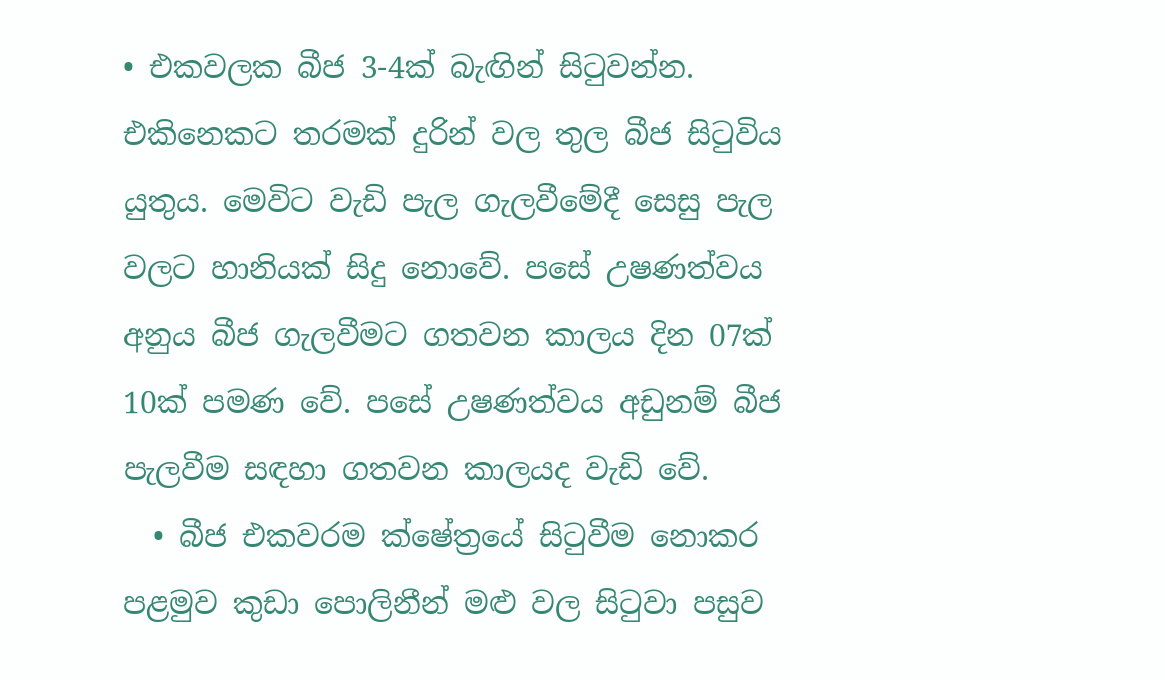• එකවලක බීජ 3-4ක් බැඟින් සිටුවන්න. එකිනෙකට තරමක් දුරින් වල තුල බීජ සිටුවිය යුතුය. මෙවිට වැඩි පැල ගැලවීමේදී සෙසු පැල වලට හානියක් සිදු නොවේ. පසේ උෂණත්වය අනුය බීජ ගැලවීමට ගතවන කාලය දින 07ක් 10ක් පමණ වේ. පසේ උෂණත්වය අඩුනම් බීජ පැලවීම සඳහා ගතවන කාලයද වැඩි වේ.
  • බීජ එකවරම ක්ෂේත්‍රයේ සිටුවීම නොකර පළමුව කුඩා පොලිනීන් මළු වල සිටුවා පසුව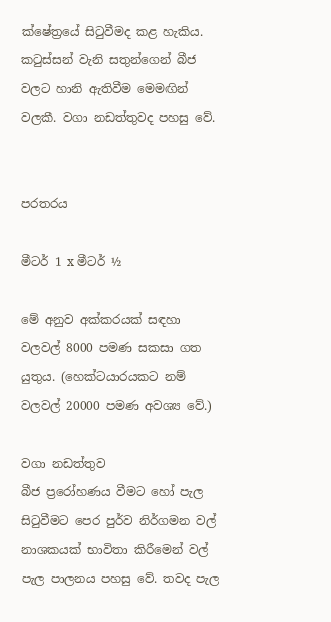ක්ෂේත්‍රයේ සිටුවීමද කළ හැකිය. කටුස්සන් වැනි සතුන්ගෙන් බීජ වලට හානි ඇතිවීම මෙමඟින් වලකී. වගා නඩත්තුවද පහසු වේ.


පරතරය

මීටර් 1 x මීටර් ½

මේ අනුව අක්කරයක් සඳහා වලවල් 8000 පමණ සකසා ගත යුතුය. (හෙක්ටයාරයකට නම් වලවල් 20000 පමණ අවශ්‍ය වේ.)

වගා නඩත්තුව
බීජ ප්‍රරෝහණය වීමට හෝ පැල සිටුවීමට පෙර පුර්ව නිර්ගමන වල් නාශකයක් භාවිතා කිරීමෙන් වල් පැල පාලනය පහසු වේ. තවද පැල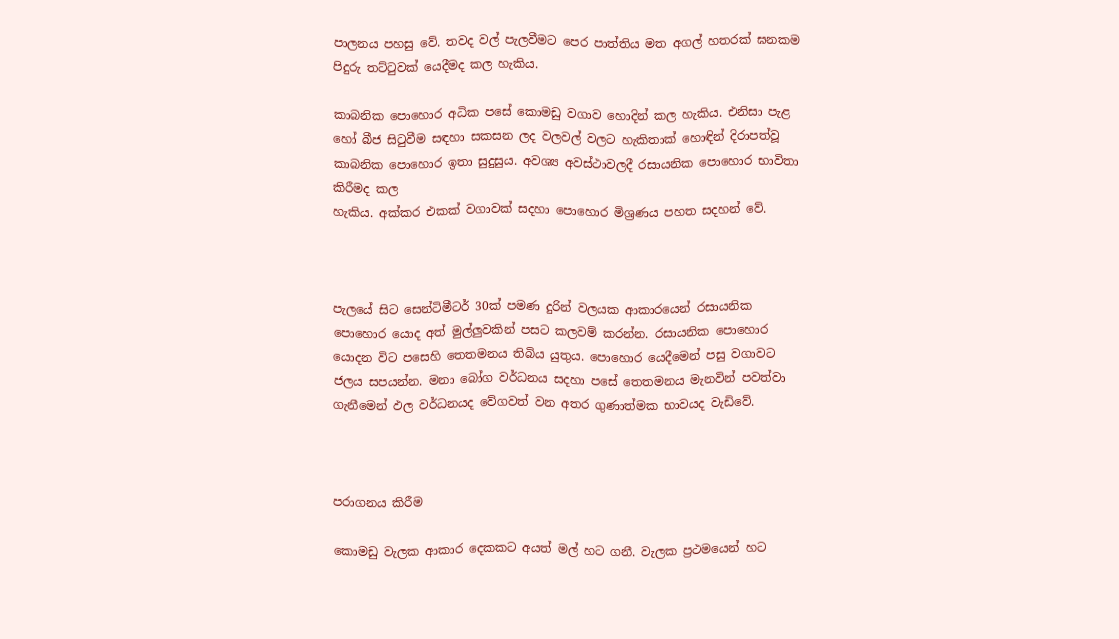පාලනය පහසු වේ. තවද වල් පැලවීමට පෙර පාත්තිය මත අගල් හතරක් ඝනකම පිදුරු තට්ටුවක් යෙදීමද කල හැකිය.

කාබනික පොහොර අධික පසේ කොමඩු වගාව හොදින් කල හැකිය. එනිසා පැළ හෝ බීජ සිටුවීම සඳහා සකසන ලද වලවල් වලට හැකිතාක් හොඳින් දිරාපත්වූ කාබනික පොහොර ඉතා සුදුසුය. අවශ්‍ය අවස්ථාවලදී රසායනික පොහොර භාවිතා කිරීමද කල
හැකිය. අක්කර එකක් වගාවක් සදහා පොහොර මිශ්‍රණය පහත සදහන් වේ.



පැලයේ සිට සෙන්ටිමීටර් 30ක් පමණ දුරින් වලයක ආකාරයෙන් රසායනික පොහොර යොද අත් මුල්ලුවකින් පසට කලවම් කරන්න. රසායනික පොහොර යොදන විට පසෙහි තෙතමනය තිබිය යුතුය. පොහොර යෙදීමෙන් පසු වගාවට ජලය සපයන්න. මනා බෝග වර්ධනය සදහා පසේ තෙතමනය මැනවින් පවත්වා ගැනීමෙන් ඵල වර්ධනයද වේගවත් වන අතර ගුණාත්මක භාවයද වැඩිවේ.



පරාගනය කිරීම

කොමඩු වැලක ආකාර දෙකකට අයත් මල් හට ගනී. වැලක ප්‍රථමයෙන් හට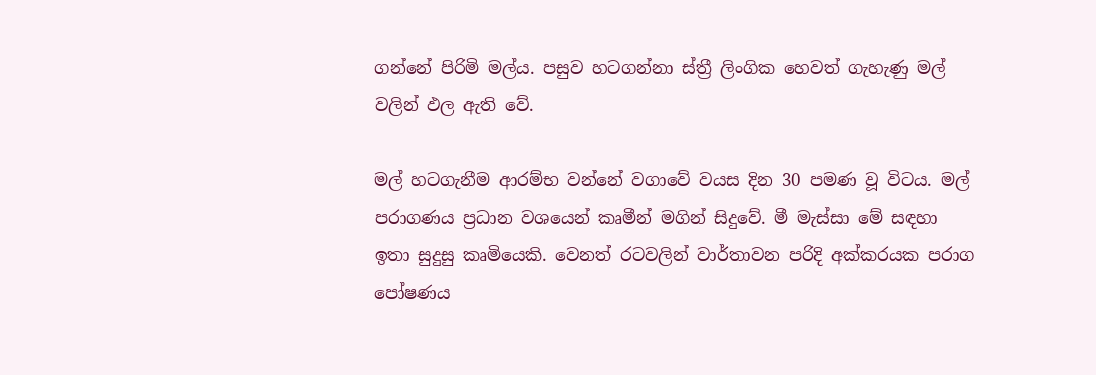ගන්නේ පිරිමි මල්ය. පසුව හටගන්නා ස්ත්‍රී ලිංගික හෙවත් ගැහැණු මල් වලින් ඵල ඇති වේ.

මල් හටගැනීම ආරම්භ වන්නේ වගාවේ වයස දින 30 පමණ වූ විටය. මල් පරාගණය ප්‍රධාන වශයෙන් කෘමීන් මගින් සිදුවේ. මී මැස්සා මේ සඳහා ඉතා සුදුසු කෘමියෙකි. වෙනත් රටවලින් වාර්තාවන පරිදි අක්කරයක පරාග පෝෂණය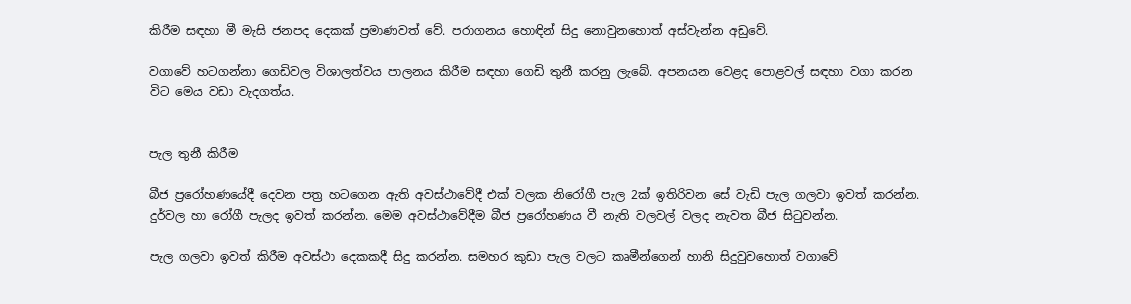කිරීම සඳහා මී මැසි ජනපද දෙකක් ප්‍රමාණවත් වේ. පරාගනය හොඳින් සිදු නොවුනහොත් අස්වැන්න අඩුවේ.

වගාවේ හටගන්නා ගෙඩිවල විශාලත්වය පාලනය කිරීම සඳහා ගෙඩි තුනී කරනු ලැබේ. අපනයන වෙළද පොළවල් සඳහා වගා කරන විට මෙය වඩා වැදගත්ය.


පැල තුනී කිරීම

බීජ ප්‍රරෝහණයේදී දෙවන පත්‍ර හටගෙන ඇති අවස්ථාවේදී එක් වලක නිරෝගී පැල 2ක් ඉතිරිවන සේ වැඩි පැල ගලවා ඉවත් කරන්න. දුර්වල හා රෝගී පැලද ඉවත් කරන්න. මෙම අවස්ථාවේදීම බීජ ප්‍රරෝහණය වී නැති වලවල් වලද නැවත බීජ සිටුවන්න.

පැල ගලවා ඉවත් කිරීම අවස්ථා දෙකකදී සිදු කරන්න. සමහර කුඩා පැල වලට කෘමීන්ගෙන් හානි සිදුවුවහොත් වගාවේ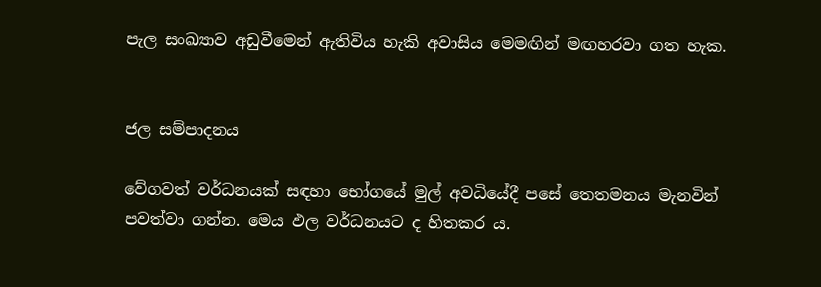පැල සංඛ්‍යාව අඩුවීමෙන් ඇතිවිය හැකි අවාසිය මෙමඟින් මඟහරවා ගත හැක.


ජල සම්පාදනය

වේගවත් වර්ධනයක් සඳහා භෝගයේ මුල් අවධියේදී පසේ තෙතමනය මැනවින් පවත්වා ගන්න. මෙය ඵල වර්ධනයට ද හිතකර ය.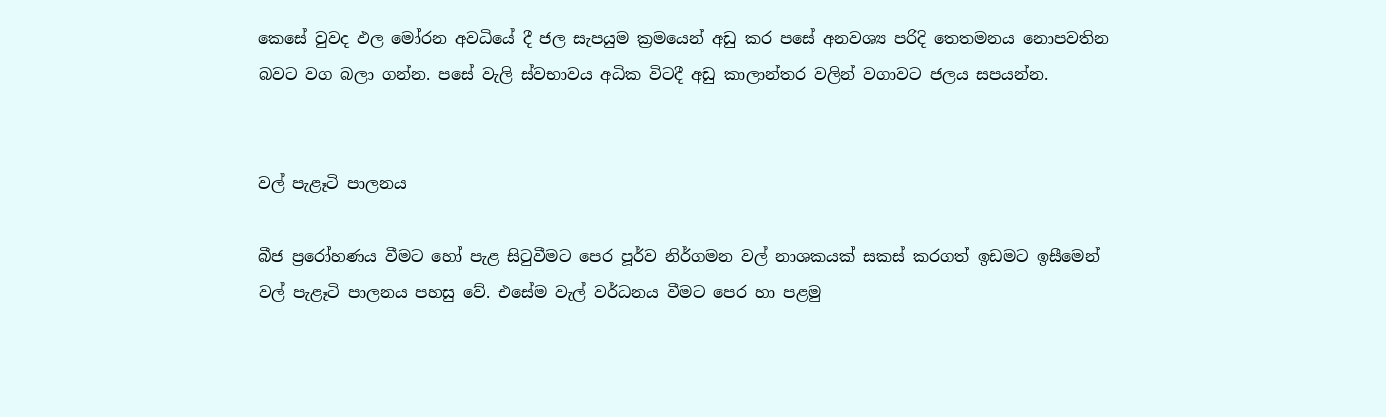කෙසේ වුවද ඵල මෝරන අවධියේ දී ජල සැපයුම ක්‍රමයෙන් අඩු කර පසේ අනවශ්‍ය පරිදි තෙතමනය නොපවතින බවට වග බලා ගන්න. පසේ වැලි ස්වභාවය අධික විටදී අඩු කාලාන්තර වලින් වගාවට ජලය සපයන්න.


වල් පැළෑටි පාලනය

බීජ ප්‍රරෝහණය වීමට හෝ පැළ සිටුවීමට පෙර පූර්ව නිර්ගමන වල් නාශකයක් සකස් කරගත් ඉඩමට ඉසීමෙන් වල් පැළෑටි පාලනය පහසු වේ. එසේම වැල් වර්ධනය වීමට පෙර හා පළමු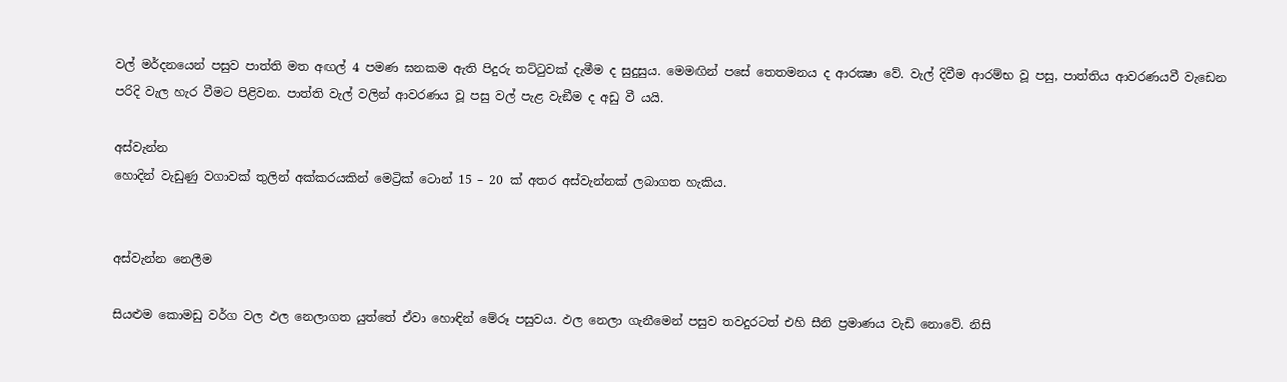වල් මර්දනයෙන් පසුව පාත්ති මත අඟල් 4 පමණ ඝනකම ඇති පිදුරු තට්ටුවක් දැමීම ද සුදුසුය. මෙමඟින් පසේ තෙතමනය ද ආරක්‍ෂා වේ. වැල් දිවීම ආරම්භ වූ පසු, පාත්තිය ආවරණයවී වැඩෙන පරිදි වැල හැර වීමට පිළිවන. පාත්ති වැල් වලින් ආවරණය වූ පසු වල් පැළ වැඞීම ද අඩු වී යයි.

අස්වැන්න
හොදින් වැඩුණු වගාවක් තුලින් අක්කරයකින් මෙට්‍රික් ටොන් 15 – 20 ක් අතර අස්වැන්නක් ලබාගත හැකිය.


අස්වැන්න නෙලීම

සියළුම කොමඩු වර්ග වල ඵල නෙලාගත යුත්තේ ඒවා හොඳින් මේරූ පසුවය. ඵල නෙලා ගැනීමෙන් පසුව තවදුරටත් එහි සීනි ප්‍රමාණය වැඩි නොවේ. නිසි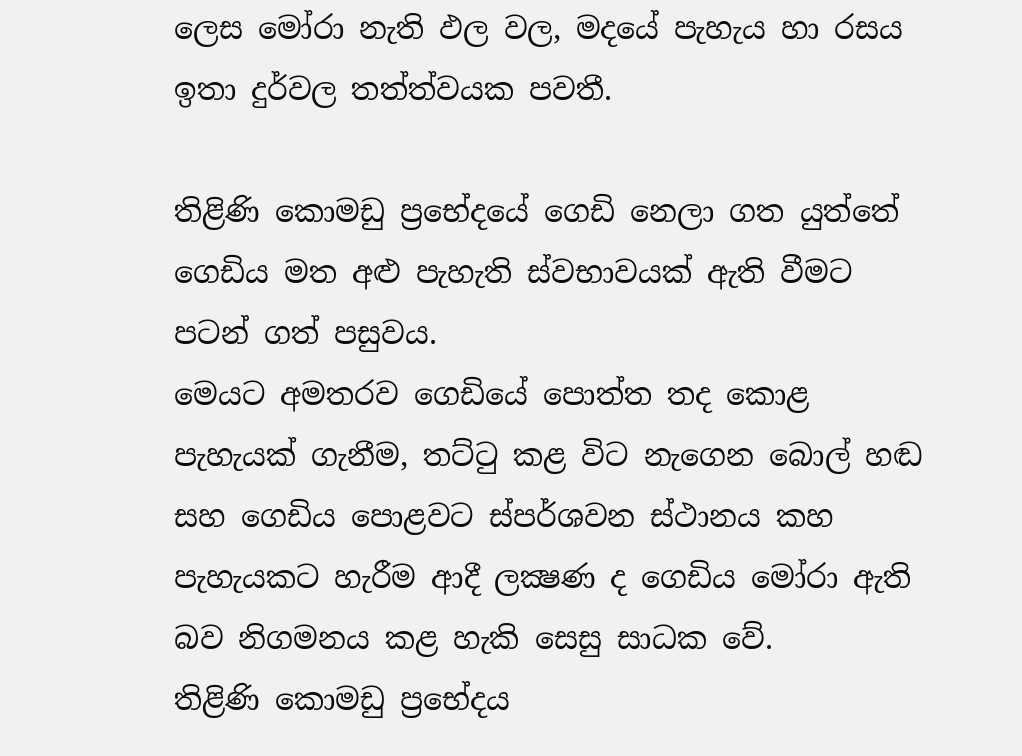ලෙස මෝරා නැති ඵල වල, මදයේ පැහැය හා රසය ඉතා දුර්වල තත්ත්වයක පවතී.

තිළිණි කොමඩු ප්‍රභේදයේ ගෙඩි නෙලා ගත යුත්තේ ගෙඩිය මත අළු පැහැති ස්වභාවයක් ඇති වීමට පටන් ගත් පසුවය.
මෙයට අමතරව ගෙඩියේ පොත්ත තද කොළ පැහැයක් ගැනීම, තට්ටු කළ විට නැගෙන බොල් හඬ සහ ගෙඩිය පොළවට ස්පර්ශවන ස්ථානය කහ පැහැයකට හැරීම ආදී ලක්‍ෂණ ද ගෙඩිය මෝරා ඇති බව නිගමනය කළ හැකි සෙසු සාධක වේ.
තිළිණි කොමඩු ප්‍රභේදය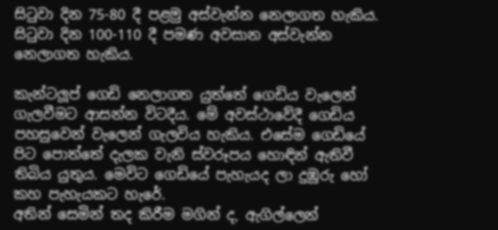සිටුවා දින 75-80 දී පළමු අස්වැන්න නෙලාගත හැකිය. සිටුවා දින 100-110 දී පමණ අවසාන අස්වැන්න නෙලාගත හැකිය.

කැන්ටලූප් ගෙඩි නෙලාගත යුත්තේ ගෙඩිය වැලෙන් ගැලවීමට ආසන්න විටදීය. මේ අවස්ථාවේදී ගෙඩිය පහසුවෙන් වැලෙන් ගැලවිය හැකිය. එසේම ගෙඩියේ පිට පොත්තේ දැලක වැනි ස්වරූපය හොඳින් ඇතිවී තිබිය යුතුය. මෙවිට ගෙඩියේ පැහැයද ලා දුඹුරු හෝ කහ පැහැයකට හැරේ.
අතින් සෙමින් තද කිරීම මගින් ද, ඇගිල්ලෙන්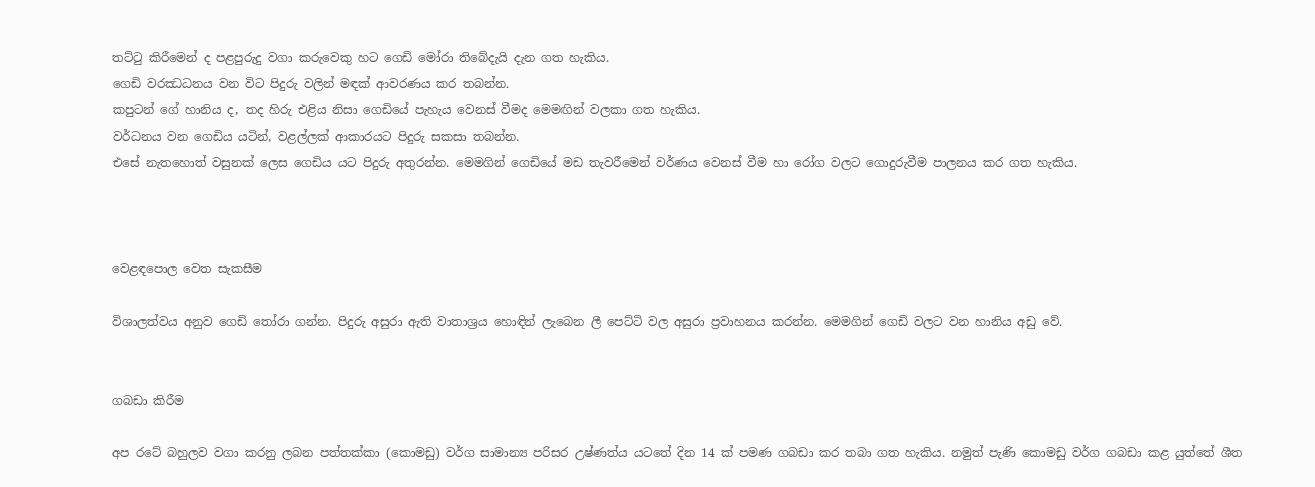තට්ටු කිරීමෙන් ද පළපුරුදු වගා කරුවෙකු හට ගෙඩි මෝරා තිබේදැයි දැන ගත හැකිය.
ගෙඩි වරඣධනය වන විට පිදුරු වලින් මඳක් ආවරණය කර තබන්න.
කපුටන් ගේ හානිය ද, තද හිරු එළිය නිසා ගෙඩියේ පැහැය වෙනස් වීමද මෙමඟින් වලකා ගත හැකිය.
වර්ධනය වන ගෙඩිය යටින්, වළල්ලක් ආකාරයට පිදුරු සකසා තබන්න.
එසේ නැතහොත් වසුනක් ලෙස ගෙඩිය යට පිදුරු අතුරන්න. මෙමගින් ගෙඩියේ මඩ තැවරීමෙන් වර්ණය වෙනස් වීම හා රෝග වලට ගොදුරුවීම පාලනය කර ගත හැකිය.



වෙළඳපොල වෙත සැකසීම

විශාලත්වය අනුව ගෙඩි තෝරා ගන්න. පිදුරු අසුරා ඇති වාතාශ්‍රය හොඳින් ලැබෙන ලී පෙට්ටි වල අසුරා ප්‍රවාහනය කරන්න. මෙමගින් ගෙඩි වලට වන හානිය අඩු වේ.


ගබඩා කිරීම

අප රටේ බහුලව වගා කරනු ලබන පත්තක්කා (කොමඩු) වර්ග සාමාන්‍ය පරිසර උෂ්ණත්ය යටතේ දින 14 ක් පමණ ගබඩා කර තබා ගත හැකිය. නමුත් පැණි කොමඩු වර්ග ගබඩා කළ යුත්තේ ශීත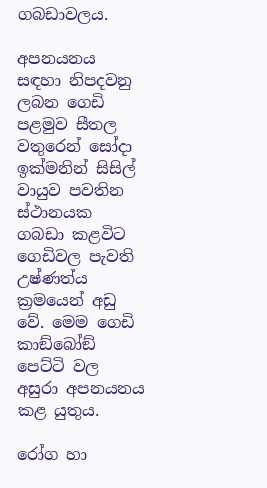ගබඩාවලය.

අපනයනය සඳහා නිපදවනු ලබන ගෙඩි පළමුව සීතල වතුරෙන් සෝදා ඉක්මනින් සිසිල් වායුව පවතින ස්ථානයක ගබඩා කළවිට ගෙඩිවල පැවති උෂ්ණත්ය ක්‍රමයෙන් අඩු වේ. මෙම ගෙඩි කාඞ්බෝඞ් පෙට්ටි වල අසුරා අපනයනය කළ යුතුය.

රෝග හා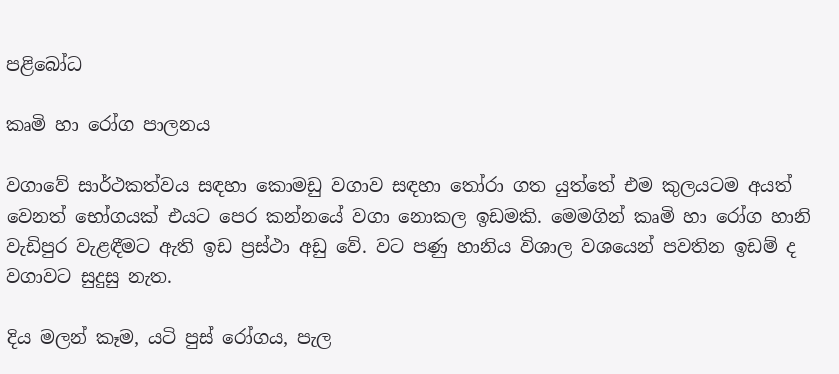පළිබෝධ

කෘමි හා රෝග පාලනය

වගාවේ සාර්ථකත්වය සඳහා කොමඩු වගාව සඳහා තෝරා ගත යුත්තේ එම කුලයටම අයත් වෙනත් භෝගයක් එයට පෙර කන්නයේ වගා නොකල ඉඩමකි. මෙමගින් කෘමි හා රෝග හානි වැඩිපුර වැළඳීමට ඇති ඉඩ ප්‍රස්ථා අඩු වේ. වට පණු හානිය විශාල වශයෙන් පවතින ඉඩම් ද වගාවට සුදුසු නැත.

දිය මලන් කෑම, යටි පුස් රෝගය, පැල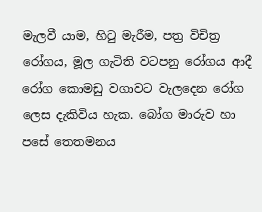මැලවී යාම, හිටු මැරීම, පත්‍ර විචිත්‍ර රෝගය, මූල ගැටිති වටපනු රෝගය ආදී රෝග කොමඩු වගාවට වැලදෙන රෝග ලෙස දැකිවිය හැක. බෝග මාරුව හා පසේ තෙතමනය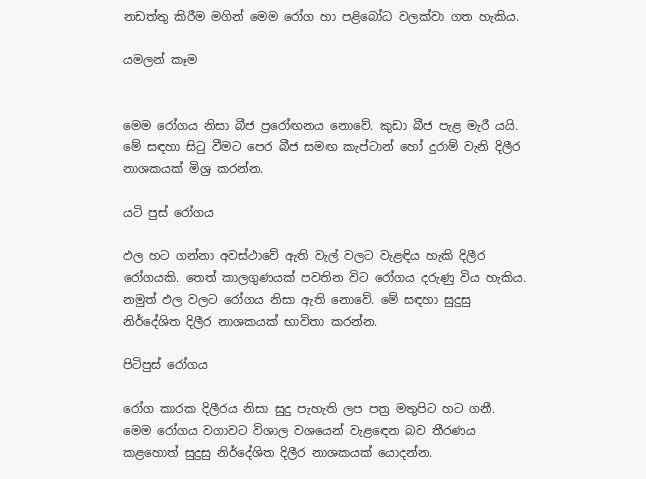නඩත්තු කිරීම මගින් මෙම රෝග හා පළිබෝධ වලක්වා ගත හැකිය.

යමලන් කෑම


මෙම රෝගය නිසා බීජ ප්‍රරෝඟනය නොවේ. කුඩා බීජ පැළ මැරී යයි. මේ සඳහා සිටු වීමට පෙර බීජ සමඟ කැප්ටාන් හෝ දුරාම් වැනි දිලීර නාශකයක් මිශ්‍ර කරන්න.

යටි පුස් රෝගය

ඵල හට ගන්නා අවස්ථාවේ ඇති වැල් වලට වැළඳිය හැකි දිලීර රෝගයකි. තෙත් කාලගුණයක් පවතින විට රෝගය දරුණු විය හැකිය. නමුත් ඵල වලට රෝගය නිසා ඇති නොවේ. මේ සඳහා සුදුසු නිර්දේශිත දිලීර නාශකයක් භාවිතා කරන්න.

පිටිපුස් රෝගය

රෝග කාරක දිලීරය නිසා සුදු පැහැති ලප පත්‍ර මතුපිට හට ගනී. මෙම රෝගය වගාවට විශාල වශයෙන් වැළඳෙන බව තීරණය කළහොත් සුදුසු නිර්දේශිත දිලීර නාශකයක් යොදන්න.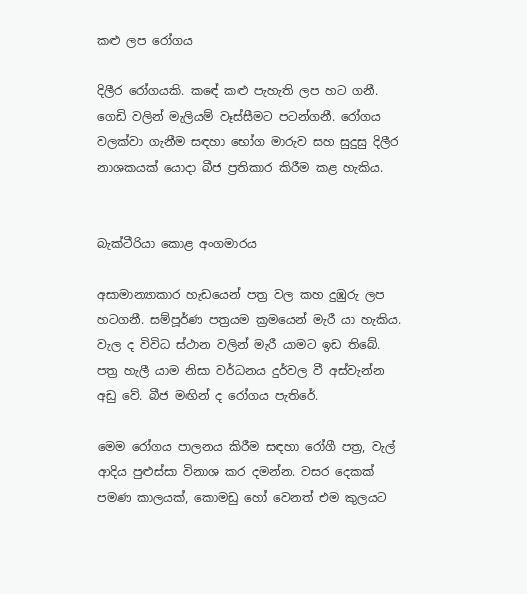කළු ලප රෝගය

දිලීර රෝගයකි. කඳේ කළු පැහැති ලප හට ගනී. ගෙඩි වලින් මැලියම් වෑස්සීමට පටන්ගනී. රෝගය වලක්වා ගැනීම සඳහා භෝග මාරුව සහ සුදුසු දිලීර නාශකයක් යොදා බීජ ප්‍රතිකාර කිරීම කළ හැකිය.


බැක්ටීරියා කොළ අංගමාරය

අසාමාන්‍යාකාර හැඩයෙන් පත්‍ර වල කහ දුඹුරු ලප හටගනී. සම්පූර්ණ පත්‍රයම ක්‍රමයෙන් මැරී යා හැකිය. වැල ද විවිධ ස්ථාන වලින් මැරී යාමට ඉඩ තිබේ. පත්‍ර හැලී යාම නිසා වර්ධනය දුර්වල වී අස්වැන්න අඩු වේ. බීජ මඟින් ද රෝගය පැතිරේ.

මෙම රෝගය පාලනය කිරීම සඳහා රෝගී පත්‍ර, වැල් ආදිය පුළුස්සා විනාශ කර දමන්න. වසර දෙකක් පමණ කාලයක්, කොමඩු හෝ වෙනත් එම කුලයට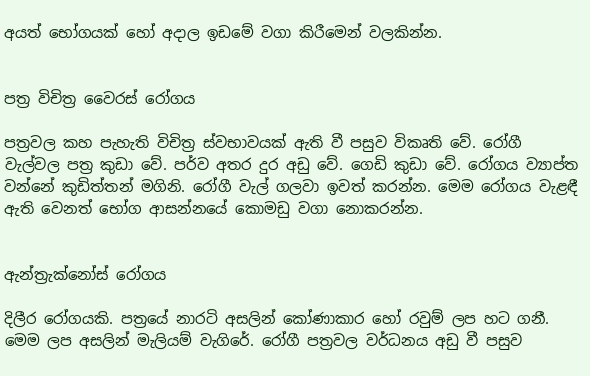අයත් භෝගයක් හෝ අදාල ඉඩමේ වගා කිරීමෙන් වලකින්න.


පත්‍ර විචිත්‍ර වෛරස් රෝගය

පත්‍රවල කහ පැහැති විචිත්‍ර ස්වභාවයක් ඇති වී පසුව විකෘති වේ. රෝගී වැල්වල පත්‍ර කුඩා වේ. පර්ව අතර දුර අඩු වේ. ගෙඩි කුඩා වේ. රෝගය ව්‍යාප්ත වන්නේ කුඩිත්තන් මගිනි. රෝගී වැල් ගලවා ඉවත් කරන්න. මෙම රෝගය වැළඳී ඇති වෙනත් භෝග ආසන්නයේ කොමඩු වගා නොකරන්න.


ඇන්ත්‍රැක්නෝස් රෝගය

දිලීර රෝගයකි. පත්‍රයේ නාරටි අසලින් කෝණාකාර හෝ රවුම් ලප හට ගනී. මෙම ලප අසලින් මැලියම් වැගිරේ. රෝගී පත්‍රවල වර්ධනය අඩු වී පසුව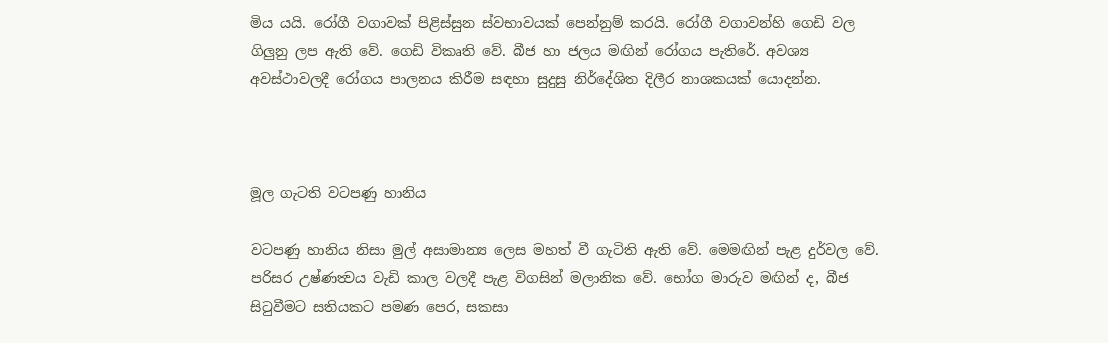මිය යයි. රෝගී වගාවක් පිළිස්සුන ස්වභාවයක් පෙන්නුම් කරයි. රෝගී වගාවන්හි ගෙඩි වල ගිලුනු ලප ඇති වේ. ගෙඩි විකෘති වේ. බීජ හා ජලය මඟින් රෝගය පැතිරේ. අවශ්‍ය අවස්ථාවලදී රෝගය පාලනය කිරීම සඳහා සුදුසු නිර්දේශිත දිලීර නාශකයක් යොදන්න.



මූල ගැටති වටපණු හානිය

වටපණු හානිය නිසා මුල් අසාමාන්‍ය ලෙස මහත් වී ගැටිති ඇති වේ. මෙමඟින් පැළ දුර්වල වේ. පරිසර උෂ්ණත්‍වය වැඩි කාල වලදී පැළ විගසින් මලානික වේ. භෝග මාරුව මඟින් ද, බීජ සිටුවීමට සතියකට පමණ පෙර, සකසා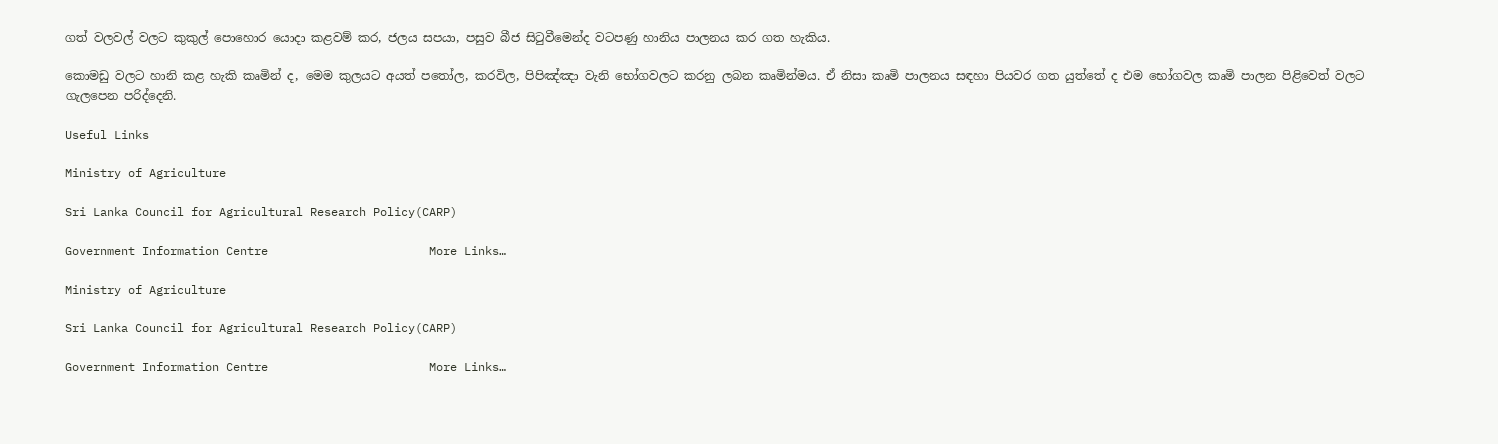ගත් වලවල් වලට කුකුල් පොහොර යොදා කළවම් කර, ජලය සපයා, පසුව බීජ සිටුවීමෙන්ද වටපණු හානිය පාලනය කර ගත හැකිය.

කොමඩු වලට හානි කළ හැකි කෘමින් ද, මෙම කුලයට අයත් පතෝල, කරවිල, පිපිඤ්ඤා වැනි භෝගවලට කරනු ලබන කෘමින්මය. ඒ නිසා කෘමි පාලනය සඳහා පියවර ගත යුත්තේ ද එම භෝගවල කෘමි පාලන පිළිවෙත් වලට ගැලපෙන පරිද්දෙනි.

Useful Links

Ministry of Agriculture

Sri Lanka Council for Agricultural Research Policy(CARP)

Government Information Centre                       More Links…

Ministry of Agriculture

Sri Lanka Council for Agricultural Research Policy(CARP)

Government Information Centre                       More Links…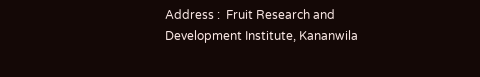Address :  Fruit Research and Development Institute, Kananwila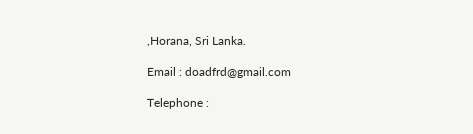,Horana, Sri Lanka.

Email : doadfrd@gmail.com

Telephone :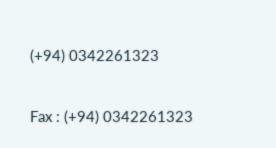(+94) 0342261323

Fax : (+94) 0342261323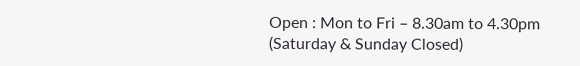Open : Mon to Fri – 8.30am to 4.30pm (Saturday & Sunday Closed)